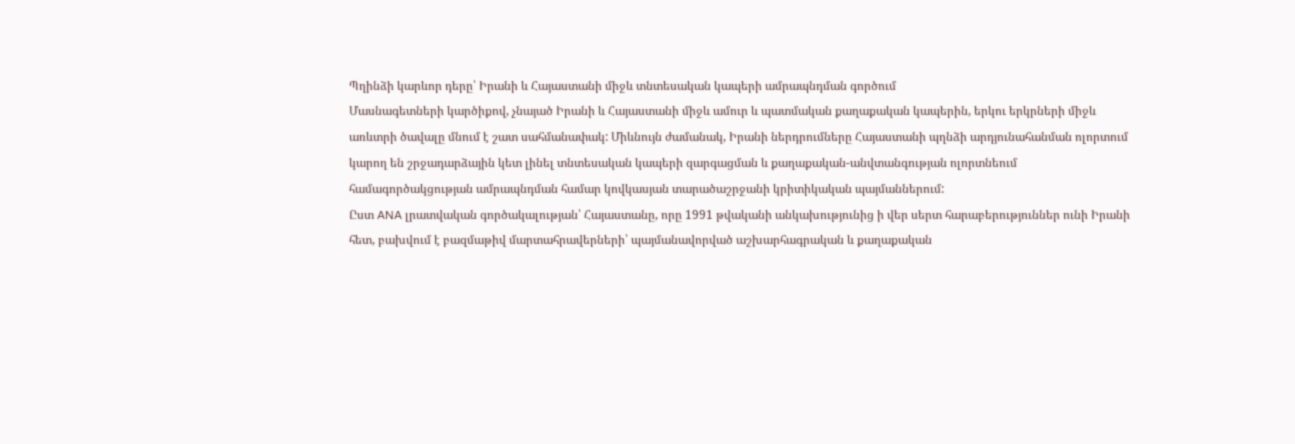Պղինձի կարևոր դերը՝ Իրանի և Հայաստանի միջև տնտեսական կապերի ամրապնդման գործում
Մասնագետների կարծիքով, չնայած Իրանի և Հայաստանի միջև ամուր և պատմական քաղաքական կապերին, երկու երկրների միջև առևտրի ծավալը մնում է շատ սահմանափակ: Միևնույն ժամանակ, Իրանի ներդրումները Հայաստանի պղնձի արդյունահանման ոլորտում կարող են շրջադարձային կետ լինել տնտեսական կապերի զարգացման և քաղաքական-անվտանգության ոլորտնեում համագործակցության ամրապնդման համար կովկասյան տարածաշրջանի կրիտիկական պայմաններում:
Ըստ ANA լրատվական գործակալության՝ Հայաստանը, որը 1991 թվականի անկախությունից ի վեր սերտ հարաբերություններ ունի Իրանի հետ, բախվում է բազմաթիվ մարտահրավերների՝ պայմանավորված աշխարհագրական և քաղաքական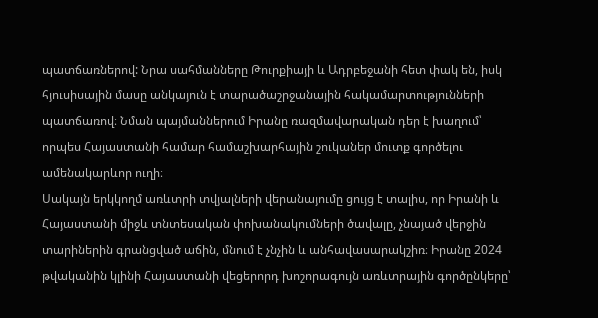պատճառներով: Նրա սահմանները Թուրքիայի և Ադրբեջանի հետ փակ են, իսկ հյուսիսային մասը անկայուն է տարածաշրջանային հակամարտությունների պատճառով։ Նման պայմաններում Իրանը ռազմավարական դեր է խաղում՝ որպես Հայաստանի համար համաշխարհային շուկաներ մուտք գործելու ամենակարևոր ուղի։
Սակայն երկկողմ առևտրի տվյալների վերանայումը ցույց է տալիս, որ Իրանի և Հայաստանի միջև տնտեսական փոխանակումների ծավալը, չնայած վերջին տարիներին գրանցված աճին, մնում է չնչին և անհավասարակշիռ։ Իրանը 2024 թվականին կլինի Հայաստանի վեցերորդ խոշորագույն առևտրային գործընկերը՝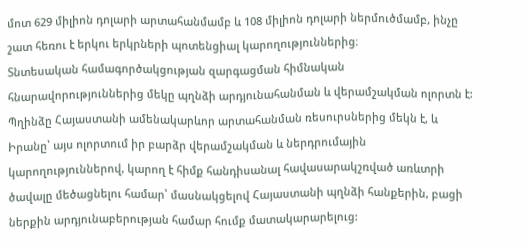մոտ 629 միլիոն դոլարի արտահանմամբ և 108 միլիոն դոլարի ներմուծմամբ, ինչը շատ հեռու է երկու երկրների պոտենցիալ կարողություններից։
Տնտեսական համագործակցության զարգացման հիմնական հնարավորություններից մեկը պղնձի արդյունահանման և վերամշակման ոլորտն է: Պղինձը Հայաստանի ամենակարևոր արտահանման ռեսուրսներից մեկն է, և Իրանը՝ այս ոլորտում իր բարձր վերամշակման և ներդրումային կարողություններով, կարող է հիմք հանդիսանալ հավասարակշռված առևտրի ծավալը մեծացնելու համար՝ մասնակցելով Հայաստանի պղնձի հանքերին, բացի ներքին արդյունաբերության համար հումք մատակարարելուց: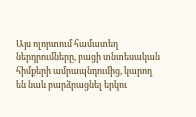Այս ոլորտում համատեղ ներդրումները, բացի տնտեսական հիմքերի ամրապնդումից, կարող են նաև բարձրացնել երկու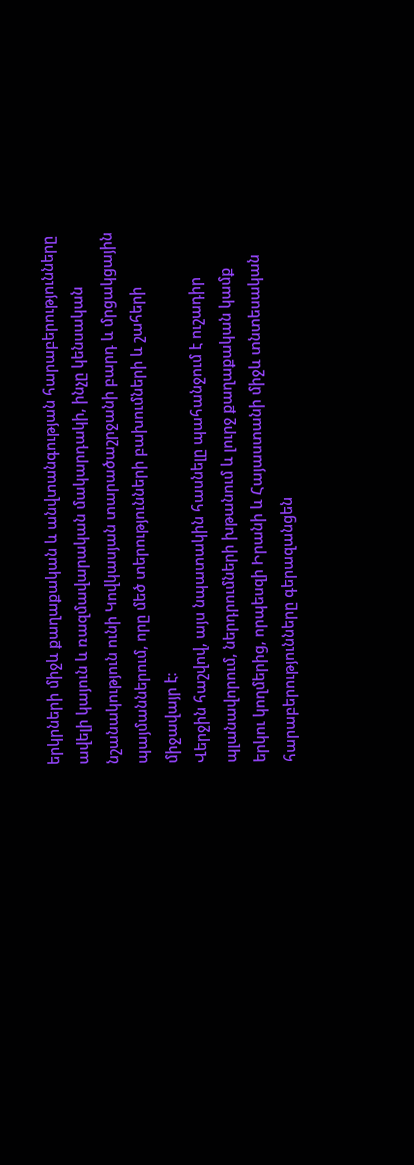երկրների միջև քաղաքական և անվտանգության հարաբերությունները ավելի կայուն և ռազմավարական մակարդակի, ինչը կենսական նշանակություն ունի Կովկասյան տարածաշրջանի բարդ և մրցակցային պայմաններում, որը մեծ տերությունների բախումների և շահերի միջավայր է։
Վերջին հաշվով, այս նպատակին հասնելը պահանջում է ուշադիր պլանավորում, ներդրումների խթանում և լուրջ քաղաքական կամք երկու կողմերից, որպեսզի Իրանի և Հայաստանի միջև տնտեսական հարաբերությունները գերազանցեն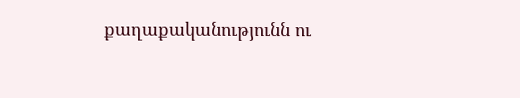քաղաքականությունն ու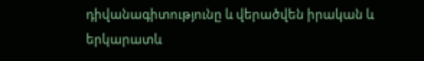դիվանագիտությունը և վերածվեն իրական և երկարատև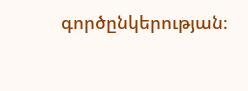գործընկերության։